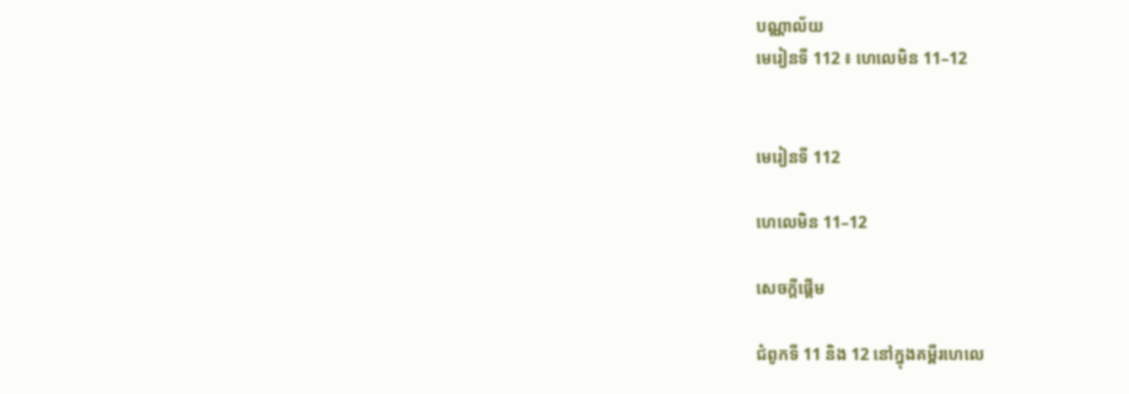បណ្ណាល័យ
មេរៀនទី 112 ៖ ហេលេមិន 11–12


មេរៀនទី 112

ហេលេមិន 11–12

សេចក្តីផ្ដើម

ជំពូកទី 11 និង 12 នៅក្នុងគម្ពីរហេលេ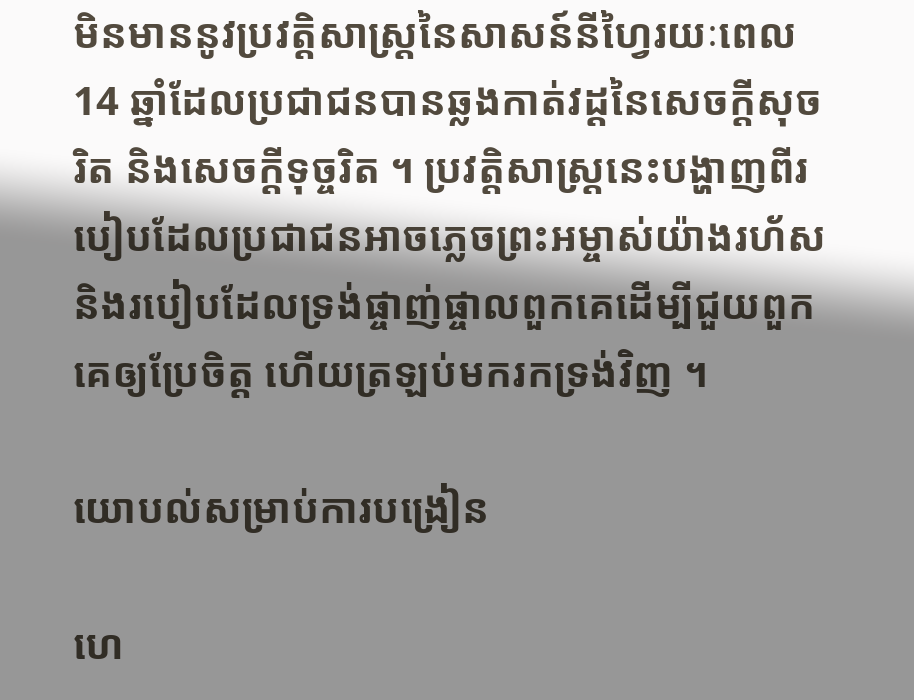មិនមាននូវប្រវត្តិសាស្ដ្រនៃសាសន៍នីហ្វៃរយៈពេល 14 ឆ្នាំដែលប្រជាជនបានឆ្លងកាត់វដ្ដនៃសេចក្តីសុចរិត និងសេចក្ដីទុច្ចរិត ។ ប្រវត្តិសាស្ដ្រនេះបង្ហាញពីរបៀបដែលប្រជាជនអាចភ្លេចព្រះអម្ចាស់យ៉ាងរហ័ស និងរបៀបដែលទ្រង់ផ្ចាញ់ផ្ចាលពួកគេដើម្បីជួយពួកគេឲ្យប្រែចិត្ត ហើយត្រឡប់មករកទ្រង់វិញ ។

យោបល់សម្រាប់ការបង្រៀន

ហេ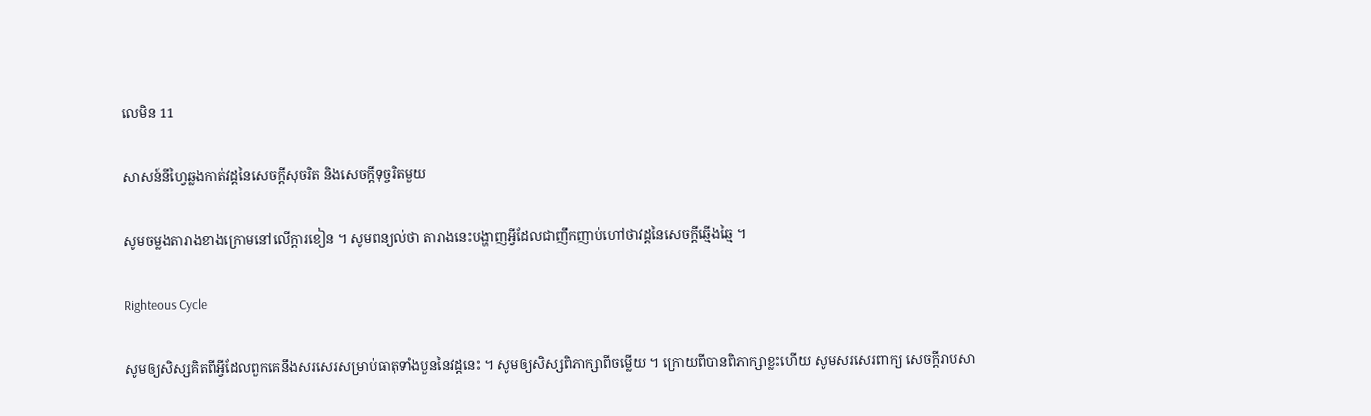លេមិន 11

សាសន៍នីហ្វៃឆ្លងកាត់វដ្ដនៃសេចក្តីសុចរិត និងសេចក្ដីទុច្ចរិតមួយ

សូមចម្លងតារាងខាងក្រោមនៅលើក្ដារខៀន ។ សូមពន្យល់ថា តារាងនេះបង្ហាញអ្វីដែលជាញឹកញាប់ហៅថាវដ្ដនៃសេចក្ដីឆ្មើងឆ្មៃ ។

Righteous Cycle

សូមឲ្យសិស្សគិតពីអ្វីដែលពួកគេនឹងសរសេរសម្រាប់ធាតុទាំងបួននៃវដ្ដនេះ ។ សូមឲ្យសិស្សពិភាក្សាពីចម្លើយ ។ ក្រោយពីបានពិភាក្សាខ្លះហើយ សូមសរសេរពាក្យ សេចក្ដីរាបសា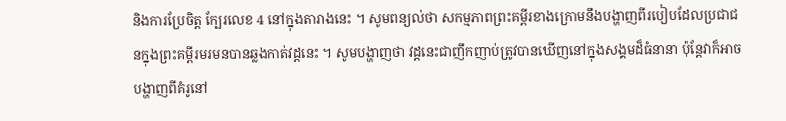និងការប្រែចិត្ត ក្បែរលេខ 4 នៅក្នុងតារាងនេះ ។ សូមពន្យល់ថា សកម្មភាពព្រះគម្ពីរខាងក្រោមនឹងបង្ហាញពីរបៀបដែលប្រជាជនក្នុងព្រះគម្ពីរមរមនបានឆ្លងកាត់វដ្ដនេះ ។ សូមបង្ហាញថា វដ្ដនេះជាញឹកញាប់ត្រូវបានឃើញនៅក្នុងសង្គមដ៏ធំនានា ប៉ុន្ដែវាក៏អាចបង្ហាញពីគំរូនៅ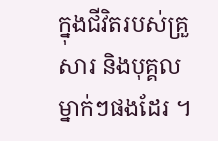ក្នុងជីវិតរបស់គ្រួសារ និងបុគ្គលម្នាក់ៗផងដែរ ។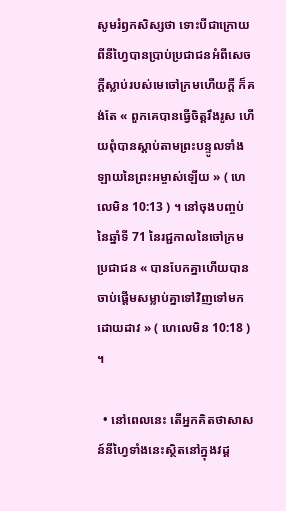សូមរំឭកសិស្សថា ទោះបីជាក្រោយពីនីហ្វៃបានប្រាប់ប្រជាជនអំពីសេចក្ដីស្លាប់របស់មេចៅក្រមហើយក្ដី ក៏គង់តែ « ពួកគេបានធ្វើចិត្តរឹងរូស ហើយពុំបានស្ដាប់តាមព្រះបន្ទូលទាំងឡាយនៃព្រះអម្ចាស់ឡើយ » ( ហេលេមិន 10:13 ) ។ នៅចុងបញ្ចប់នៃឆ្នាំទី 71 នៃរជ្ជកាលនៃចៅក្រម ប្រជាជន « បានបែកគ្នាហើយបានចាប់ផ្ដើមសម្លាប់គ្នាទៅវិញទៅមកដោយដាវ » ( ហេលេមិន 10:18 ) ។

  • នៅពេលនេះ តើអ្នកគិតថាសាសន៍នីហ្វៃទាំងនេះស្ថិតនៅក្នុងវដ្ដ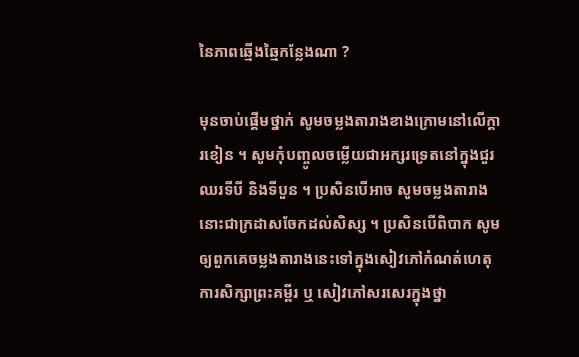នៃភាពឆ្មើងឆ្មៃកន្លែងណា ?

មុនចាប់ផ្ដើមថ្នាក់ សូមចម្លងតារាងខាងក្រោមនៅលើក្ដារខៀន ។ សូមកុំបញ្ចូលចម្លើយជាអក្សរទ្រេតនៅក្នុងជួរឈរទីបី និងទីបួន ។ ប្រសិនបើអាច សូមចម្លងតារាងនោះជាក្រដាសចែកដល់សិស្ស ។ ប្រសិនបើពិបាក សូមឲ្យពួកគេចម្លងតារាងនេះទៅក្នុងសៀវភៅកំណត់ហេតុការសិក្សាព្រះគម្ពីរ ឬ សៀវភៅសរសេរក្នុងថ្នា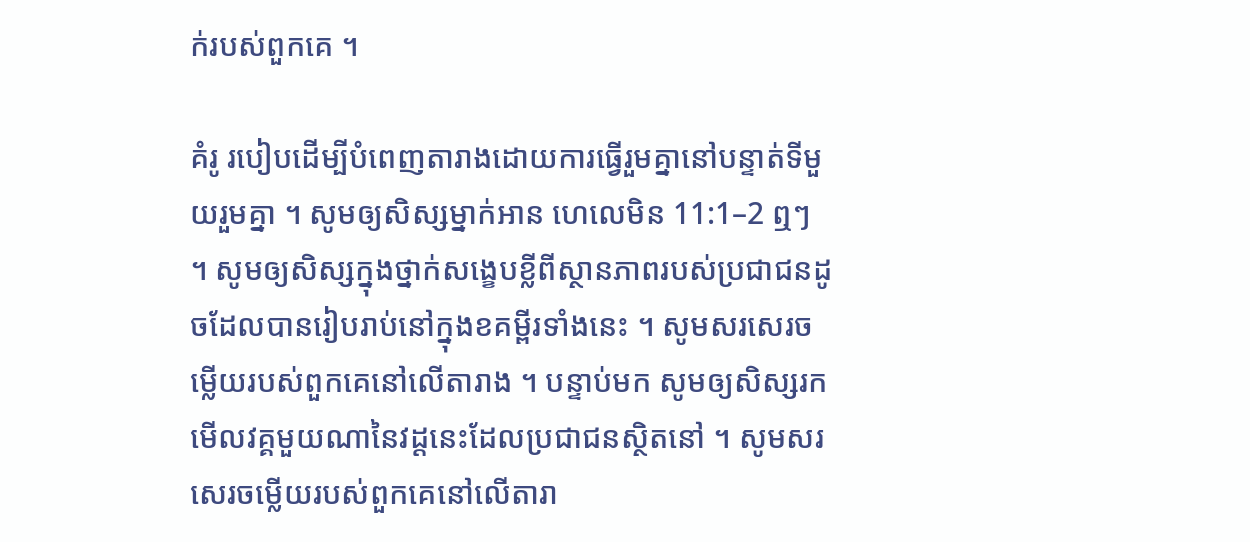ក់របស់ពួកគេ ។

គំរូ របៀបដើម្បីបំពេញតារាងដោយការធ្វើរួមគ្នានៅបន្ទាត់ទីមួយរួមគ្នា ។ សូមឲ្យសិស្សម្នាក់អាន ហេលេមិន 11:1–2 ឮៗ ។ សូមឲ្យសិស្សក្នុងថ្នាក់សង្ខេបខ្លីពីស្ថានភាពរបស់ប្រជាជនដូចដែលបានរៀបរាប់នៅក្នុងខគម្ពីរទាំងនេះ ។ សូមសរសេរចម្លើយរបស់ពួកគេនៅលើតារាង ។ បន្ទាប់មក សូមឲ្យសិស្សរកមើលវគ្គមួយណានៃវដ្ដនេះដែលប្រជាជនស្ថិតនៅ ។ សូមសរសេរចម្លើយរបស់ពួកគេនៅលើតារា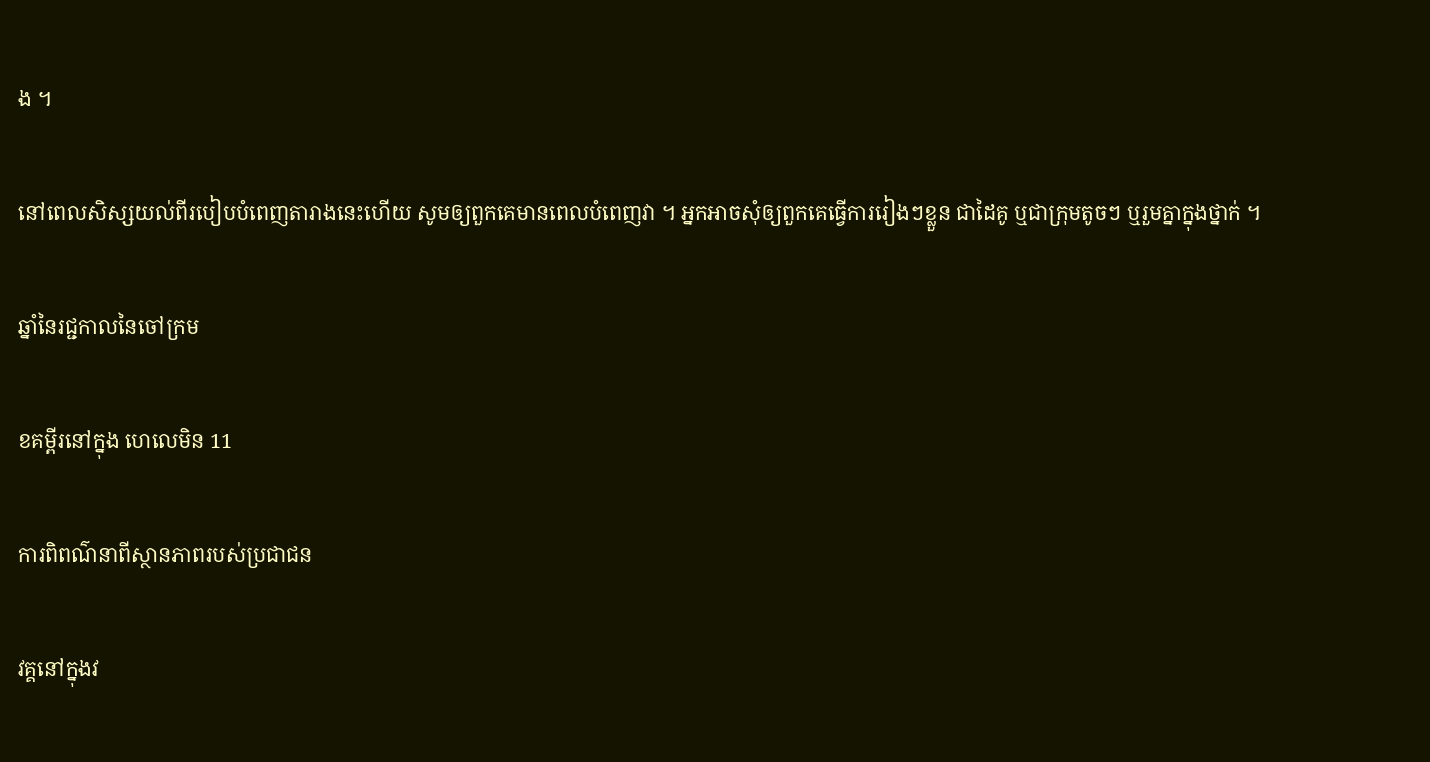ង ។

នៅពេលសិស្សយល់ពីរបៀបបំពេញតារាងនេះហើយ សូមឲ្យពួកគេមានពេលបំពេញវា ។ អ្នកអាចសុំឲ្យពួកគេធ្វើការរៀងៗខ្លួន ជាដៃគូ ឬជាក្រុមតូចៗ ឬរួមគ្នាក្នុងថ្នាក់ ។

ឆ្នាំនៃរជ្ជកាលនៃចៅក្រម

ខគម្ពីរនៅក្នុង ហេលេមិន 11

ការពិពណ៌នាពីស្ថានភាពរបស់ប្រជាជន

វគ្គនៅក្នុងវ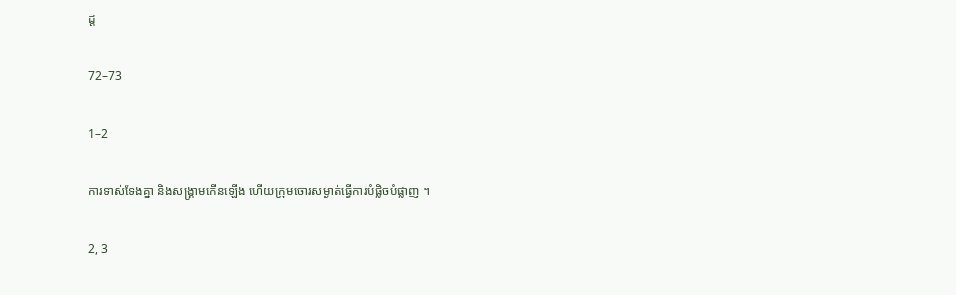ដ្ដ

72–73

1–2

ការទាស់ទែងគ្នា និងសង្គ្រាមកើនឡើង ហើយក្រុមចោរសម្ងាត់ធ្វើការបំផ្លិចបំផ្លាញ ។

2, 3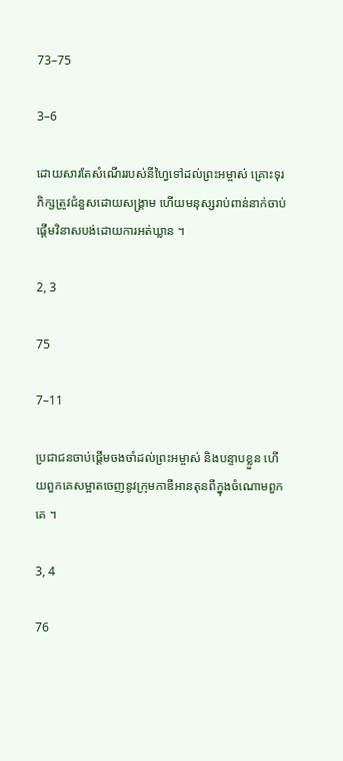73–75

3–6

ដោយសារតែសំណើររបស់នីហ្វៃទៅដល់ព្រះអម្ចាស់ គ្រោះទុរភិក្សត្រូវជំនួសដោយសង្គ្រាម ហើយមនុស្សរាប់ពាន់នាក់ចាប់ផ្ដើមវិនាសបង់ដោយការអត់ឃ្លាន ។

2, 3

75

7–11

ប្រជាជនចាប់ផ្ដើមចងចាំដល់ព្រះអម្ចាស់ និងបន្ទាបខ្លួន ហើយពួកគេសម្អាតចេញនូវក្រុមកាឌីអានតុនពីក្នុងចំណោមពួកគេ ។

3, 4

76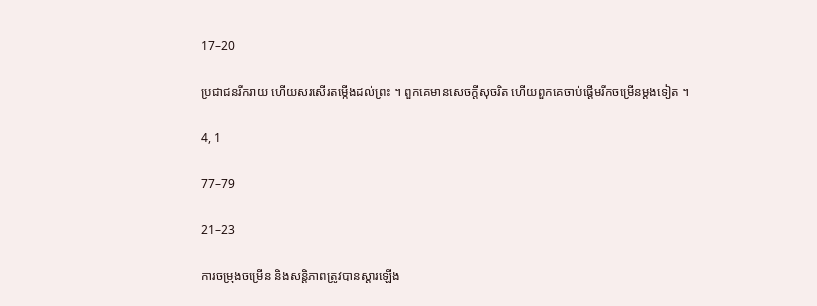17–20

ប្រជាជនរីករាយ ហើយសរសើរតម្កើងដល់ព្រះ ។ ពួកគេមានសេចក្ដីសុចរិត ហើយពួកគេចាប់ផ្ដើមរីកចម្រើនម្ដងទៀត ។

4, 1

77–79

21–23

ការចម្រុងចម្រើន និងសន្ដិភាពត្រូវបានស្ដារឡើង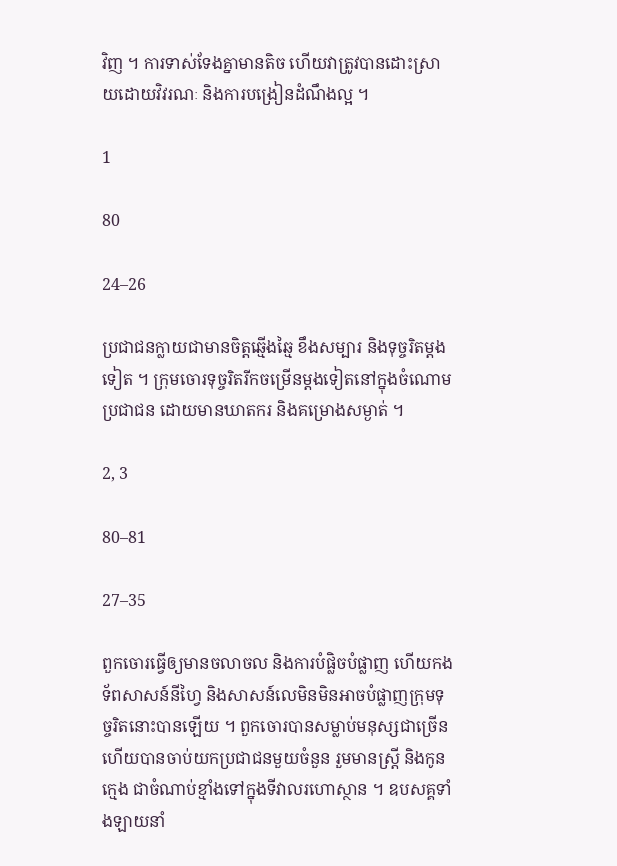វិញ ។ ការទាស់ទែងគ្នាមានតិច ហើយវាត្រូវបានដោះស្រាយដោយវិវរណៈ និងការបង្រៀនដំណឹងល្អ ។

1

80

24–26

ប្រជាជនក្លាយជាមានចិត្តឆ្មើងឆ្មៃ ខឹងសម្បារ និងទុច្ចរិតម្ដងទៀត ។ ក្រុមចោរទុច្ចរិតរីកចម្រើនម្ដងទៀតនៅក្នុងចំណោមប្រជាជន ដោយមានឃាតករ និងគម្រោងសម្ងាត់ ។

2, 3

80–81

27–35

ពួកចោរធ្វើឲ្យមានចលាចល និងការបំផ្លិចបំផ្លាញ ហើយកងទ័ពសាសន៍នីហ្វៃ និងសាសន៍លេមិនមិនអាចបំផ្លាញក្រុមទុច្ចរិតនោះបានឡើយ ។ ពួកចោរបានសម្លាប់មនុស្សជាច្រើន ហើយបានចាប់យកប្រជាជនមួយចំនួន រួមមានស្រ្ដី និងកូនក្មេង ជាចំណាប់ខ្មាំងទៅក្នុងទីវាលរហោស្ថាន ។ ឧបសគ្គទាំងឡាយនាំ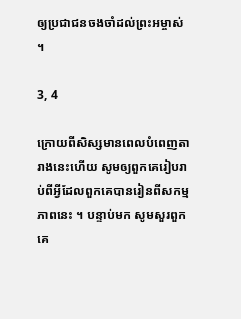ឲ្យប្រជាជនចងចាំដល់ព្រះអម្ចាស់ ។

3, 4

ក្រោយពីសិស្សមានពេលបំពេញតារាងនេះហើយ សូមឲ្យពួកគេរៀបរាប់ពីអ្វីដែលពួកគេបានរៀនពីសកម្មភាពនេះ ។ បន្ទាប់មក សូមសួរពួកគេ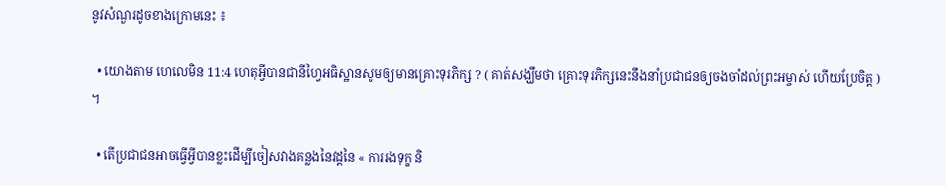នូវសំណួរដូចខាងក្រោមនេះ ៖

  • យោងតាម ហេលេមិន 11:4 ហេតុអ្វីបានជានីហ្វៃអធិស្ឋានសូមឲ្យមានគ្រោះទុរភិក្ស ? ( គាត់សង្ឃឹមថា គ្រោះទុរភិក្សនេះនឹងនាំប្រជាជនឲ្យចងចាំដល់ព្រះអម្ចាស់ ហើយប្រែចិត្ត ) ។

  • តើប្រជាជនអាចធ្វើអ្វីបានខ្លះដើម្បីចៀសវាងគន្លងនៃវដ្ដនៃ « ការរងទុក្ខ និ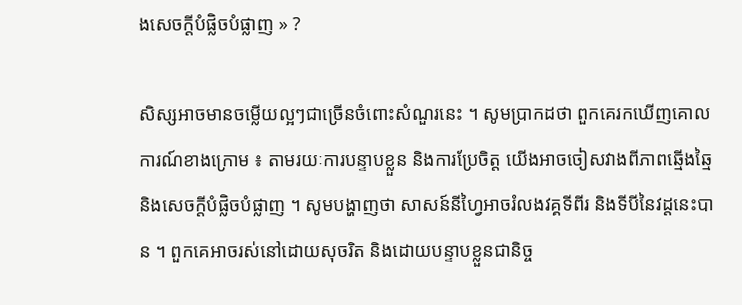ងសេចក្តីបំផ្លិចបំផ្លាញ » ?

សិស្សអាចមានចម្លើយល្អៗជាច្រើនចំពោះសំណួរនេះ ។ សូមប្រាកដថា ពួកគេរកឃើញគោលការណ៍ខាងក្រោម ៖ តាមរយៈការបន្ទាបខ្លួន និងការប្រែចិត្ត យើងអាចចៀសវាងពីភាពឆ្មើងឆ្មៃ និងសេចក្តីបំផ្លិចបំផ្លាញ ។ សូមបង្ហាញថា សាសន៍នីហ្វៃអាចរំលងវគ្គទីពីរ និងទីបីនៃវដ្ដនេះបាន ។ ពួកគេអាចរស់នៅដោយសុចរិត និងដោយបន្ទាបខ្លួនជានិច្ច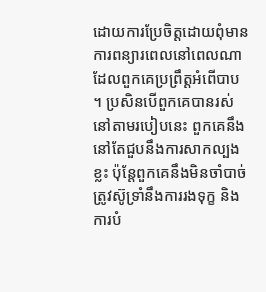ដោយការប្រែចិត្តដោយពុំមានការពន្យារពេលនៅពេលណាដែលពួកគេប្រព្រឹត្តអំពើបាប ។ ប្រសិនបើពួកគេបានរស់នៅតាមរបៀបនេះ ពួកគេនឹងនៅតែជួបនឹងការសាកល្បងខ្លះ ប៉ុន្ដែពួកគេនឹងមិនចាំបាច់ត្រូវស៊ូទ្រាំនឹងការរងទុក្ខ និងការបំ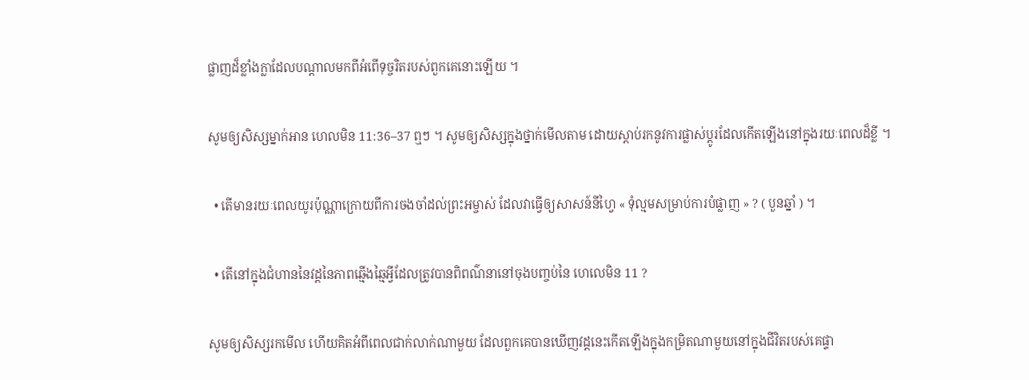ផ្លាញដ៏ខ្លាំងក្លាដែលបណ្ដាលមកពីអំពើទុច្ចរិតរបស់ពួកគេនោះឡើយ ។

សូមឲ្យសិស្សម្នាក់អាន ហេលមិន 11:36–37 ឮៗ ។ សូមឲ្យសិស្សក្នុងថ្នាក់មើលតាម ដោយស្ដាប់រកនូវការផ្លាស់ប្ដូរដែលកើតឡើងនៅក្នុងរយៈពេលដ៏ខ្លី ។

  • តើមានរយៈពេលយូរប៉ុណ្ណាក្រោយពីការចងចាំដល់ព្រះអម្ចាស់ ដែលវាធ្វើឲ្យសាសន៍នីហ្វៃ « ទុំល្មមសម្រាប់ការបំផ្លាញ » ? ( បួនឆ្នាំ ) ។

  • តើនៅក្នុងជំហាននៃវដ្ដនៃភាពឆ្មើងឆ្មៃអ្វីដែលត្រូវបានពិពណ៌នានៅចុងបញ្ចប់នៃ ហេលេមិន 11 ?

សូមឲ្យសិស្សរកមើល ហើយគិតអំពីពេលជាក់លាក់ណាមួយ ដែលពួកគេបានឃើញវដ្ដនេះកើតឡើងក្នុងកម្រិតណាមួយនៅក្នុងជីវិតរបស់គេផ្ទា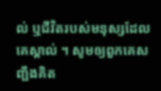ល់ ឬជីវិតរបស់មនុស្សដែលគេស្គាល់ ។ សូមឲ្យពួកគេសញ្ជឹងគិត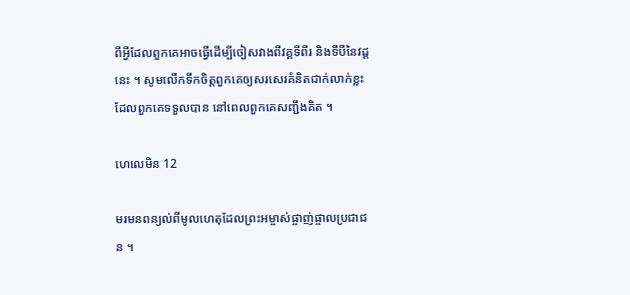ពីអ្វីដែលពួកគេអាចធ្វើដើម្បីចៀសវាងពីវគ្គទីពីរ និងទីបីនៃវដ្ដនេះ ។ សូមលើកទឹកចិត្តពួកគេឲ្យសរសេរគំនិតជាក់លាក់ខ្លះដែលពួកគេទទួលបាន នៅពេលពួកគេសញ្ជឹងគិត ។

ហេលេមិន 12

មរមនពន្យល់ពីមូលហេតុដែលព្រះអម្ចាស់ផ្ចាញ់ផ្ចាលប្រជាជន ។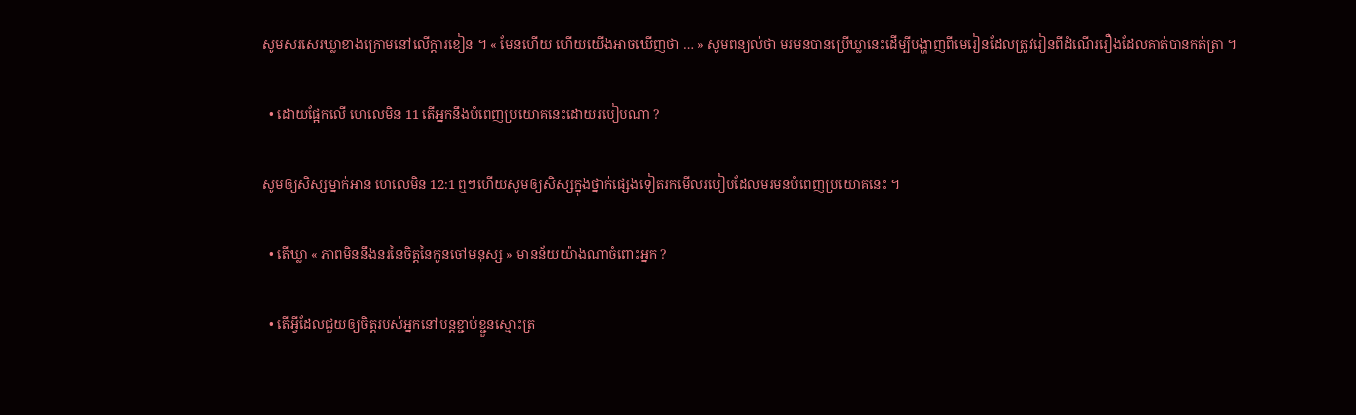សូមសរសេរឃ្លាខាងក្រោមនៅលើក្ដារខៀន ។ « មែនហើយ ហើយយើងអាចឃើញថា … » សូមពន្យល់ថា មរមនបានប្រើឃ្លានេះដើម្បីបង្ហាញពីមេរៀនដែលត្រូវរៀនពីដំណើររឿងដែលគាត់បានកត់ត្រា ។

  • ដោយផ្អែកលើ ហេលេមិន 11 តើអ្នកនឹងបំពេញប្រយោគនេះដោយរបៀបណា ?

សូមឲ្យសិស្សម្នាក់អាន ហេលេមិន 12:1 ឮៗហើយសូមឲ្យសិស្សក្នុងថ្នាក់ផ្សេងទៀតរកមើលរបៀបដែលមរមនបំពេញប្រយោគនេះ ។

  • តើឃ្លា « ភាពមិននឹងនរនៃចិត្តនៃកូនចៅមនុស្ស » មានន័យយ៉ាងណាចំពោះអ្នក ?

  • តើអ្វីដែលជួយឲ្យចិត្តរបស់អ្នកនៅបន្ដខ្ជាប់ខ្ជួនស្មោះត្រ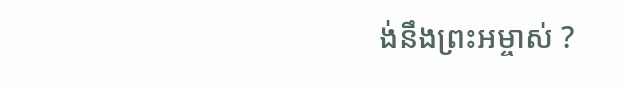ង់នឹងព្រះអម្ចាស់ ?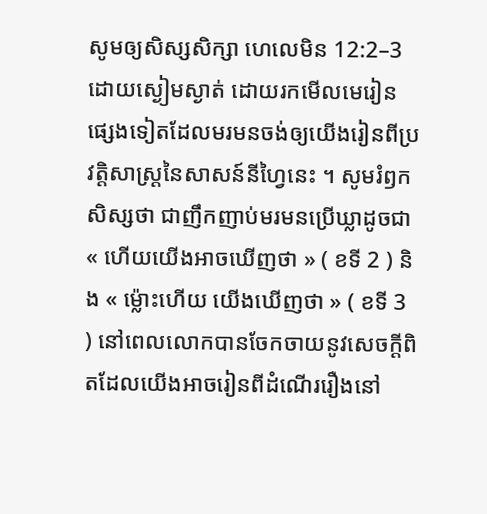សូមឲ្យសិស្សសិក្សា ហេលេមិន 12:2–3 ដោយស្ងៀមស្ងាត់ ដោយរកមើលមេរៀនផ្សេងទៀតដែលមរមនចង់ឲ្យយើងរៀនពីប្រវត្តិសាស្ដ្រនៃសាសន៍នីហ្វៃនេះ ។ សូមរំឭកសិស្សថា ជាញឹកញាប់មរមនប្រើឃ្លាដូចជា « ហើយយើងអាចឃើញថា » ( ខទី 2 ) និង « ម៉្លោះហើយ យើងឃើញថា » ( ខទី 3 ) នៅពេលលោកបានចែកចាយនូវសេចក្ដីពិតដែលយើងអាចរៀនពីដំណើររឿងនៅ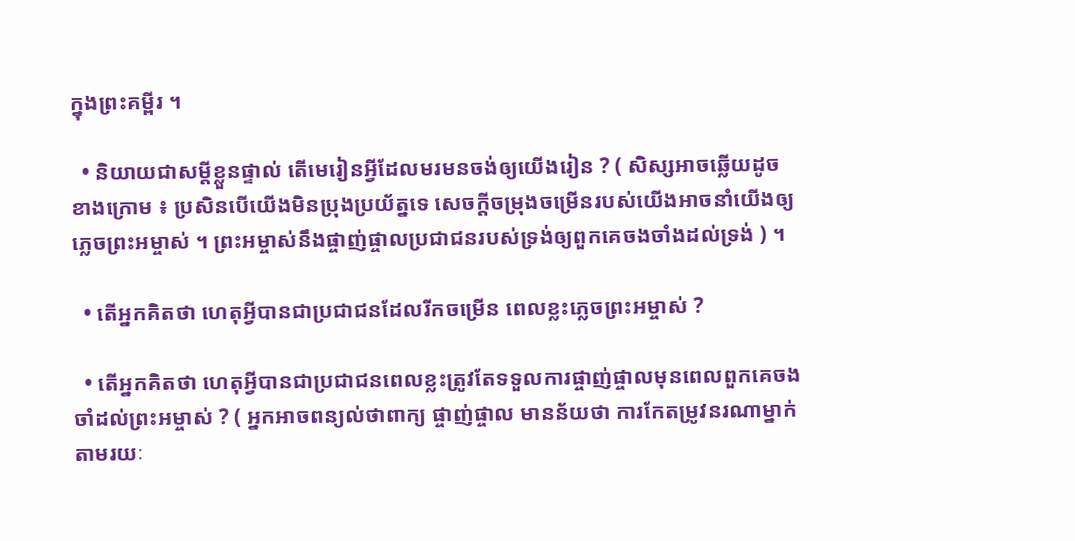ក្នុងព្រះគម្ពីរ ។

  • និយាយជាសម្ដីខ្លួនផ្ទាល់ តើមេរៀនអ្វីដែលមរមនចង់ឲ្យយើងរៀន ? ( សិស្សអាចឆ្លើយដូចខាងក្រោម ៖ ប្រសិនបើយើងមិនប្រុងប្រយ័ត្នទេ សេចក្ដីចម្រុងចម្រើនរបស់យើងអាចនាំយើងឲ្យភ្លេចព្រះអម្ចាស់ ។ ព្រះអម្ចាស់នឹងផ្ចាញ់ផ្ចាលប្រជាជនរបស់ទ្រង់ឲ្យពួកគេចងចាំងដល់ទ្រង់ ) ។

  • តើអ្នកគិតថា ហេតុអ្វីបានជាប្រជាជនដែលរីកចម្រើន ពេលខ្លះភ្លេចព្រះអម្ចាស់ ?

  • តើអ្នកគិតថា ហេតុអ្វីបានជាប្រជាជនពេលខ្លះត្រូវតែទទួលការផ្ចាញ់ផ្ចាលមុនពេលពួកគេចងចាំដល់ព្រះអម្ចាស់ ? ( អ្នកអាចពន្យល់ថាពាក្យ ផ្ចាញ់ផ្ចាល មានន័យថា ការកែតម្រូវនរណាម្នាក់តាមរយៈ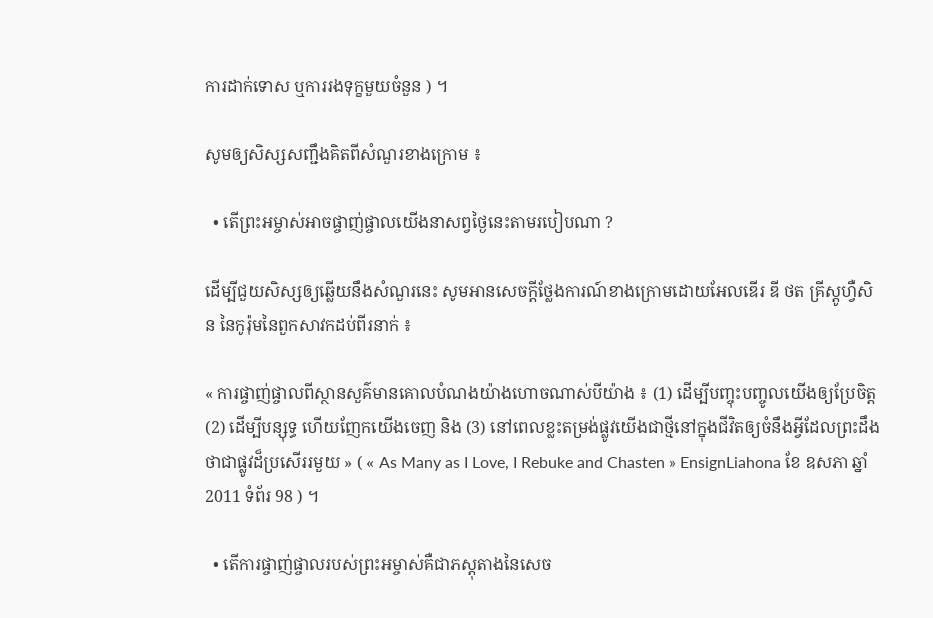ការដាក់ទោស ឬការរងទុក្ខមួយចំនួន ) ។

សូមឲ្យសិស្សសញ្ជឹងគិតពីសំណួរខាងក្រោម ៖

  • តើព្រះអម្ចាស់អាចផ្ចាញ់ផ្ចាលយើងនាសព្វថ្ងៃនេះតាមរបៀបណា ?

ដើម្បីជួយសិស្សឲ្យឆ្លើយនឹងសំណួរនេះ សូមអានសេចក្ដីថ្លែងការណ៍ខាងក្រោមដោយអែលឌើរ ឌី ថត គ្រីស្តូហ្វឺសិន នៃកូរ៉ុមនៃពួកសាវកដប់ពីរនាក់ ៖

« ការផ្ចាញ់ផ្ចាលពីស្ថានសួគ៌មានគោលបំណងយ៉ាងហោចណាស់បីយ៉ាង ៖ (1) ដើម្បីបញ្ចុះបញ្ចូលយើងឲ្យប្រែចិត្ត (2) ដើម្បីបន្សុទ្ធ ហើយញែកយើងចេញ និង (3) នៅពេលខ្លះតម្រង់ផ្លូវយើងជាថ្មីនៅក្នុងជីវិតឲ្យចំនឹងអ្វីដែលព្រះដឹងថាជាផ្លូវដ៏ប្រសើររមួយ » ( « As Many as I Love, I Rebuke and Chasten » EnsignLiahona ខែ ឧសភា ឆ្នាំ 2011 ទំព័រ 98 ) ។

  • តើការផ្ចាញ់ផ្ចាលរបស់ព្រះអម្ចាស់គឺជាភស្ដុតាងនៃសេច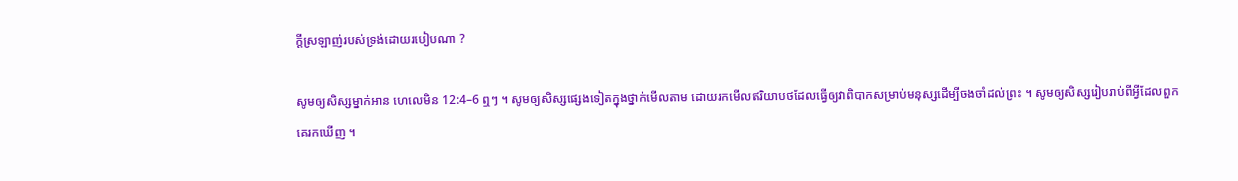ក្ដីស្រឡាញ់របស់ទ្រង់ដោយរបៀបណា ?

សូមឲ្យសិស្សម្នាក់អាន ហេលេមិន 12:4–6 ឮៗ ។ សូមឲ្យសិស្សផ្សេងទៀតក្នុងថ្នាក់មើលតាម ដោយរកមើលឥរិយាបថដែលធ្វើឲ្យវាពិបាកសម្រាប់មនុស្សដើម្បីចងចាំដល់ព្រះ ។ សូមឲ្យសិស្សរៀបរាប់ពីអ្វីដែលពួកគេរកឃើញ ។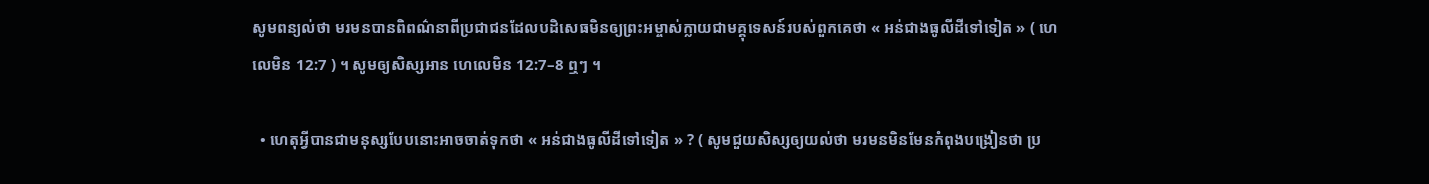សូមពន្យល់ថា មរមនបានពិពណ៌នាពីប្រជាជនដែលបដិសេធមិនឲ្យព្រះអម្ចាស់ក្លាយជាមគ្គុទេសន៍របស់ពួកគេថា « អន់ជាងធូលីដីទៅទៀត » ( ហេលេមិន 12:7 ) ។ សូមឲ្យសិស្សអាន ហេលេមិន 12:7–8 ឮៗ ។

  • ហេតុអ្វីបានជាមនុស្សបែបនោះអាចចាត់ទុកថា « អន់ជាងធូលីដីទៅទៀត » ? ( សូមជួយសិស្សឲ្យយល់ថា មរមនមិនមែនកំពុងបង្រៀនថា ប្រ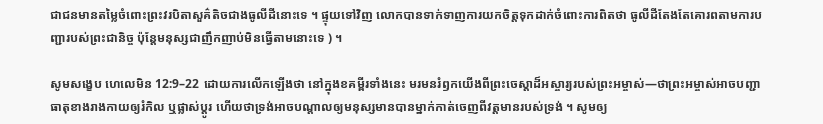ជាជនមានតម្លៃចំពោះព្រះវរបិតាសួគ៌តិចជាងធូលីដីនោះទេ ។ ផ្ទុយទៅវិញ លោកបានទាក់ទាញការយកចិត្តទុកដាក់ចំពោះការពិតថា ធូលីដីតែងតែគោរពតាមការបញ្ជារបស់ព្រះជានិច្ច ប៉ុន្ដែមនុស្សជាញឹកញាប់មិនធ្វើតាមនោះទេ ) ។

សូមសង្ខេប ហេលេមិន 12:9–22 ដោយការលើកឡើងថា នៅក្នុងខគម្ពីរទាំងនេះ មរមនរំឭកយើងពីព្រះចេស្ដាដ៏អស្ចារ្យរបស់ព្រះអម្ចាស់—ថាព្រះអម្ចាស់អាចបញ្ជាធាតុខាងរាងកាយឲ្យរំកិល ឬផ្លាស់ប្ដូរ ហើយថាទ្រង់អាចបណ្ដាលឲ្យមនុស្សមានបានម្នាក់កាត់ចេញពីវត្តមានរបស់ទ្រង់ ។ សូមឲ្យ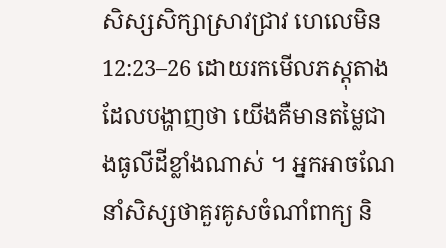សិស្សសិក្សាស្រាវជ្រាវ ហេលេមិន 12:23–26 ដោយរកមើលភស្ដុតាងដែលបង្ហាញថា យើងគឺមានតម្លៃជាងធូលីដីខ្លាំងណាស់ ។ អ្នកអាចណែនាំសិស្សថាគួរគូសចំណាំពាក្យ និ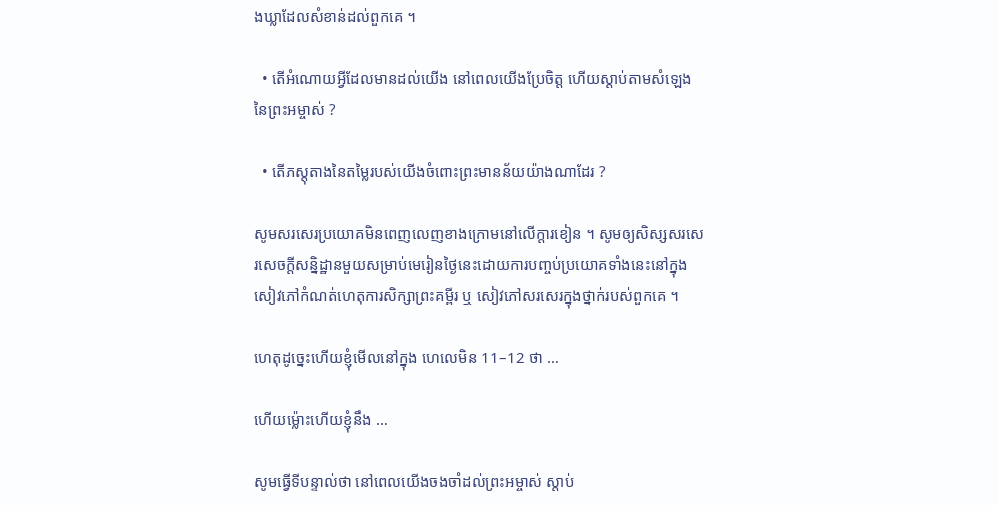ងឃ្លាដែលសំខាន់ដល់ពួកគេ ។

  • តើអំណោយអ្វីដែលមានដល់យើង នៅពេលយើងប្រែចិត្ត ហើយស្ដាប់តាមសំឡេងនៃព្រះអម្ចាស់ ?

  • តើភស្ដុតាងនៃតម្លៃរបស់យើងចំពោះព្រះមានន័យយ៉ាងណាដែរ ?

សូមសរសេរប្រយោគមិនពេញលេញខាងក្រោមនៅលើក្ដារខៀន ។ សូមឲ្យសិស្សសរសេរសេចក្ដីសន្និដ្ឋានមួយសម្រាប់មេរៀនថ្ងៃនេះដោយការបញ្ចប់ប្រយោគទាំងនេះនៅក្នុងសៀវភៅកំណត់ហេតុការសិក្សាព្រះគម្ពីរ ឬ សៀវភៅសរសេរក្នុងថ្នាក់របស់ពួកគេ ។

ហេតុដូច្នេះហើយខ្ញុំមើលនៅក្នុង ហេលេមិន 11–12 ថា …

ហើយម្ល៉ោះហើយខ្ញុំនឹង …

សូមធ្វើទីបន្ទាល់ថា នៅពេលយើងចងចាំដល់ព្រះអម្ចាស់ ស្ដាប់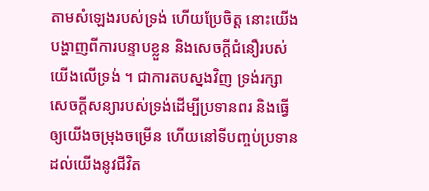តាមសំឡេងរបស់ទ្រង់ ហើយប្រែចិត្ត នោះយើងបង្ហាញពីការបន្ទាបខ្លួន និងសេចក្ដីជំនឿរបស់យើងលើទ្រង់ ។ ជាការតបស្នងវិញ ទ្រង់រក្សាសេចក្ដីសន្យារបស់ទ្រង់ដើម្បីប្រទានពរ និងធ្វើឲ្យយើងចម្រុងចម្រើន ហើយនៅទីបញ្ចប់ប្រទានដល់យើងនូវជីវិត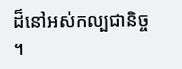ដ៏នៅអស់កល្បជានិច្ច ។